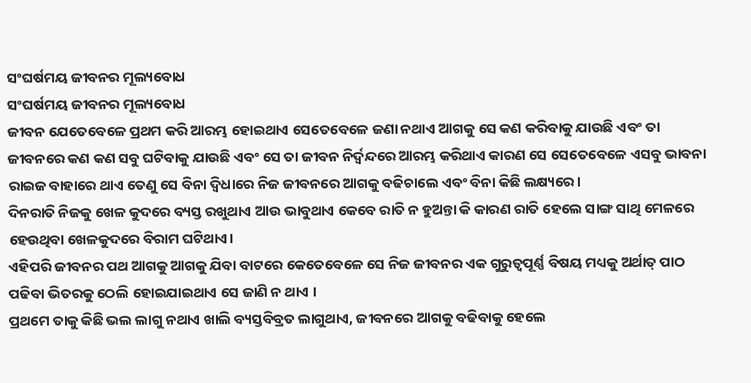ସଂଘର୍ଷମୟ ଜୀବନର ମୂଲ୍ୟବୋଧ
ସଂଘର୍ଷମୟ ଜୀବନର ମୂଲ୍ୟବୋଧ
ଜୀବନ ଯେତେବେଳେ ପ୍ରଥମ କରି ଆରମ୍ଭ ହୋଇଥାଏ ସେତେବେଳେ ଜଣା ନଥାଏ ଆଗକୁ ସେ କଣ କରିବାକୁ ଯାଉଛି ଏବଂ ତା ଜୀବନରେ କଣ କଣ ସବୁ ଘଟିବାକୁ ଯାଉଛି ଏବଂ ସେ ତା ଜୀବନ ନିର୍ଦ୍ଵନ୍ଦରେ ଆରମ୍ଭ କରିଥାଏ କାରଣ ସେ ସେତେବେଳେ ଏସବୁ ଭାବନା ରାଇଜ ବାହାରେ ଥାଏ ତେଣୁ ସେ ବିନା ଦ୍ୱିଧାରେ ନିଜ ଜୀବନରେ ଆଗକୁ ବଢିଚାଲେ ଏବଂ ବିନା କିଛି ଲକ୍ଷ୍ୟରେ।
ଦିନରାତି ନିଜକୁ ଖେଳ କୁଦରେ ବ୍ୟସ୍ତ ରଖୁଥାଏ ଆଉ ଭାବୁଥାଏ କେବେ ରାତି ନ ହୁଅନ୍ତା କି କାରଣ ରାତି ହେଲେ ସାଙ୍ଗ ସାଥି ମେଳରେ ହେଉଥିବା ଖେଳକୁଦରେ ବିରାମ ଘଟିଥାଏ।
ଏହିପରି ଜୀବନର ପଥ ଆଗକୁ ଆଗକୁ ଯିବା ବାଟରେ କେତେବେଳେ ସେ ନିଜ ଜୀବନର ଏକ ଗୁରୁତ୍ୱପୂର୍ଣ୍ଣ ବିଷୟ ମଧ୍ୟକୁ ଅର୍ଥାତ୍ ପାଠ ପଢିବା ଭିତରକୁ ଠେଲି ହୋଇଯାଇଥାଏ ସେ ଜାଣି ନ ଥାଏ ।
ପ୍ରଥମେ ତାକୁ କିଛି ଭଲ ଲାଗୁ ନଥାଏ ଖାଲି ବ୍ୟସ୍ତବିବ୍ରତ ଲାଗୁଥାଏ, ଜୀବନରେ ଆଗକୁ ବଢିବାକୁ ହେଲେ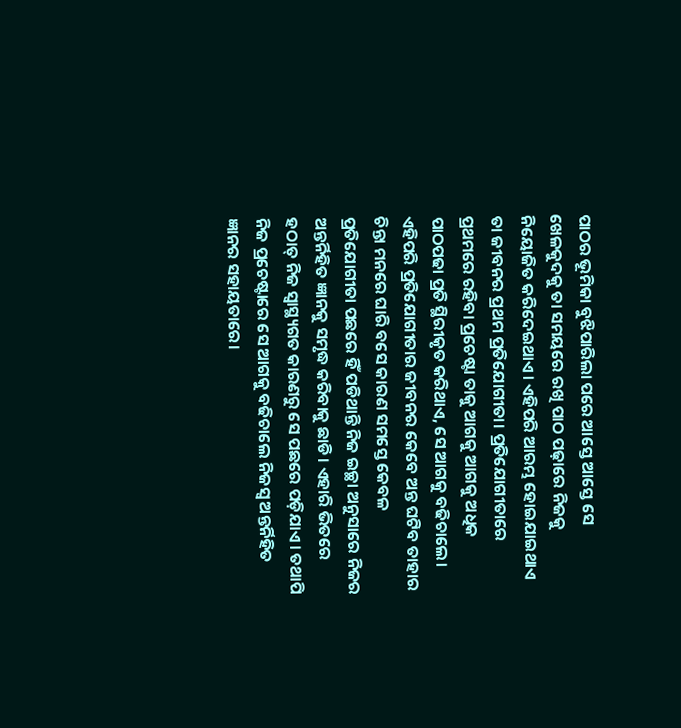ପାଠର ଭୂମିକା ବୁଝିପାରିଲା ପରେ ଆସ୍ତେ ଆସ୍ତେ ସେ ଖେଳକୁଦକୁ ତା ସମୟରେ ରଖି ପାଠ ପଢ଼ାରେ ନିଜକୁ ନିୟୋଜିତ କରିଦେଇଥାଏ। ଏହିପରି ଆରମ୍ଭ ହୋଇଯାଇଥାଏ ତା ଜୀବନର ପ୍ରଥମ ପ୍ରତିଯୋଗୀତା। ପ୍ରତିଯୋଗୀତାରେ ପ୍ରଥମରେ ରହିବା ପ୍ରଚେଷ୍ଟା ତାକୁ ଆଗକୁ ଆଗକୁ ଅଧିକ ପାଠପଢା ପ୍ରତି ସ୍ଥିରୀକୃତ କରିଥାଏ, ସେ ଆଗକୁ ବଢିଚାଲେ। ଏହିପରି ପ୍ରତିଯୋଗୀତାର ଜୀବନର କେବେ ଅନ୍ତ ଘଟିବ ତାହାର ଚିନ୍ତା ମନରେ ଘାରି ବସେ କାରଣ ସମସ୍ତେ କେବଳ ପ୍ରତିଯୋଗୀତା ପଛରେ ହିଁ ପଡିଥାନ୍ତି ନିଜ ଇଚ୍ଛା ଅନୁସାରେ ନିଜର ଅନ୍ତର୍ନିହିତ ଜ୍ଞାନକୁ ସମୃଦ୍ଧ କରିବାକୁ ଛାଡି। ଏହାରି ଭିତରେ ହଠାତ୍ ନିଜ ସ୍ୱାସ୍ଥ୍ୟଗତ କାରଣରୁ ସେ ପଛରେ ପଡ଼ିଯାଏ। ତଥାପି ନିଜ ପ୍ରଚେଷ୍ଟାରେ ସେ ଆଗକୁ ବଢିଚାଲେ ନିଜସ୍ଵ ଅନ୍ତର୍ନିହିତ ଜ୍ଞାନର ସହାୟତାରେ।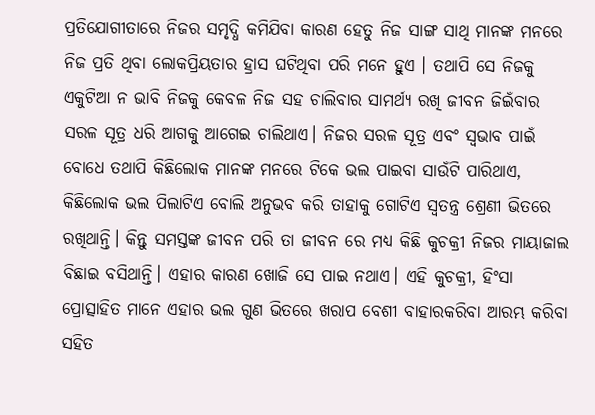ପ୍ରତିଯୋଗୀତାରେ ନିଜର ସମୃଦ୍ଧି କମିଯିବା କାରଣ ହେତୁ ନିଜ ସାଙ୍ଗ ସାଥି ମାନଙ୍କ ମନରେ ନିଜ ପ୍ରତି ଥିବା ଲୋକପ୍ରିୟତାର ହ୍ରାସ ଘଟିଥିବା ପରି ମନେ ହୁଏ । ତଥାପି ସେ ନିଜକୁ ଏକୁଟିଆ ନ ଭାବି ନିଜକୁ କେବଳ ନିଜ ସହ ଚାଲିବାର ସାମର୍ଥ୍ୟ ରଖି ଜୀବନ ଜିଇଁବାର ସରଳ ସୂତ୍ର ଧରି ଆଗକୁ ଆଗେଇ ଚାଲିଥାଏ। ନିଜର ସରଳ ସୂତ୍ର ଏବଂ ସ୍ଵଭାବ ପାଇଁ ବୋଧେ ତଥାପି କିଛିଲୋକ ମାନଙ୍କ ମନରେ ଟିକେ ଭଲ ପାଇବା ସାଉଁଟି ପାରିଥାଏ, କିଛିଲୋକ ଭଲ ପିଲାଟିଏ ବୋଲି ଅନୁଭବ କରି ତାହାକୁ ଗୋଟିଏ ସ୍ଵତନ୍ତ୍ର ଶ୍ରେଣୀ ଭିତରେ ରଖିଥାନ୍ତି। କିନ୍ତୁ ସମସ୍ତଙ୍କ ଜୀବନ ପରି ତା ଜୀବନ ରେ ମଧ୍ୟ କିଛି କୁଚକ୍ରୀ ନିଜର ମାୟାଜାଲ ବିଛାଇ ବସିଥାନ୍ତି। ଏହାର କାରଣ ଖୋଜି ସେ ପାଇ ନଥାଏ। ଏହି କୁଚକ୍ରୀ, ହିଂସା ପ୍ରୋତ୍ସାହିତ ମାନେ ଏହାର ଭଲ ଗୁଣ ଭିତରେ ଖରାପ ବେଶୀ ବାହାରକରିବା ଆରମ୍ଭ କରିବା ସହିତ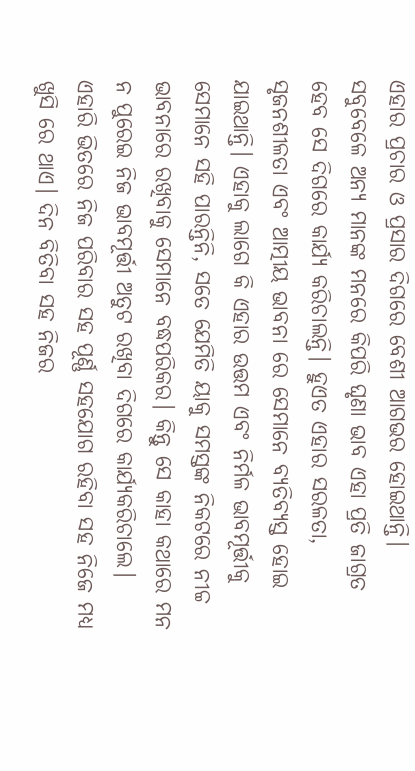ଏହାର ପ୍ରଚାର ଓ ପ୍ରସାର ଦିଗରେ ବେଶୀ ଆଗଭର ହୋଇଥାନ୍ତି।
ସବୁବେଳେ ଅନ୍ୟ ମାନଙ୍କ ମନରେ କିପରି ଘୃଣା ଭାବ ଏହା ପ୍ରତି ଜାଗ୍ରତ ହେବ ସେ ଦିଗରେ କାର୍ଯ୍ୟ କରିଚାଲନ୍ତି। ହୁଏତ ଏହାର ସରଳତା, ସୃଜନଶୀଳତା ଏବଂ ଆତ୍ମୀୟ ଭାବନା ରେ ସେମାନେ ବ୍ୟତିବ୍ୟସ୍ତ ହୋଇ ଯାଇଥାନ୍ତି। ଏହାକୁ ଲାଗେ କି ଏହାର ଉତ୍ତମ ଏବଂ ନିର୍ମଳ ଭାବମୂର୍ତ୍ତୀକୁ ସେମାନେ ସହି ପାରନ୍ତିନି, ସତେ ଯେମିତି ୟାକୁ ସମସ୍ତଙ୍କ ନିକଟରେ ନୀଚ୍ଚ ଭାବନାରେ ରଖିବାକୁ ସେମାନେ ବଦ୍ଧପରିକର। କିନ୍ତୁ ସେ କାହା କଥାରେ ମନ ନ ପୁରେଇ ନିଜ ଭାବମୂର୍ତ୍ତୀ ଅତୁଟ ରଖିବା ଦିଗରେ କାର୍ଯ୍ୟକରିଚାଲେ। ଏହାରି ଭିତରେ ନିଜ ପରିବାର ସହ ପୂର୍ଣ୍ଣ ସହଯୋଗ ରହିବା ସହ ନିଜେ ମଧ୍ୟ ଖୁସି ରେ ଥାଏ। ଦିନ ବିତିବା ସହ ନିଜର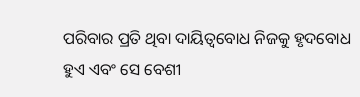ପରିବାର ପ୍ରତି ଥିବା ଦାୟିତ୍ଵବୋଧ ନିଜକୁ ହୃଦବୋଧ ହୁଏ ଏବଂ ସେ ବେଶୀ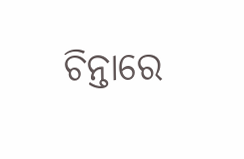ଚିନ୍ତାରେ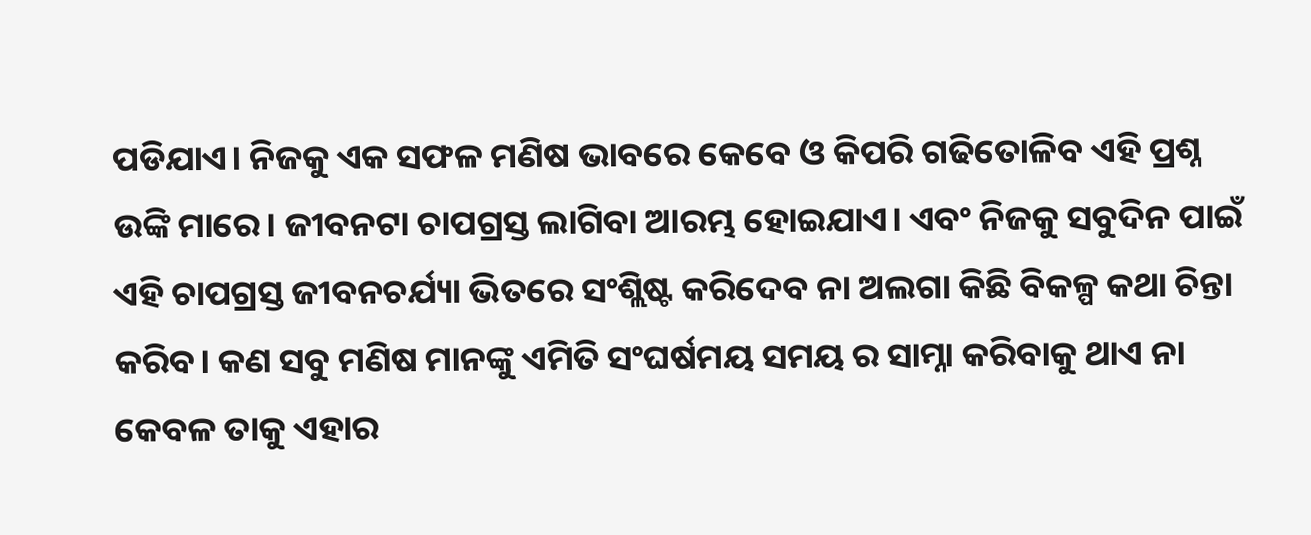ପଡିଯାଏ। ନିଜକୁ ଏକ ସଫଳ ମଣିଷ ଭାବରେ କେବେ ଓ କିପରି ଗଢିତୋଳିବ ଏହି ପ୍ରଶ୍ନ ଉଙ୍କି ମାରେ। ଜୀବନଟା ଚାପଗ୍ରସ୍ତ ଲାଗିବା ଆରମ୍ଭ ହୋଇଯାଏ। ଏବଂ ନିଜକୁ ସବୁଦିନ ପାଇଁ ଏହି ଚାପଗ୍ରସ୍ତ ଜୀବନଚର୍ଯ୍ୟା ଭିତରେ ସଂଶ୍ଲିଷ୍ଟ କରିଦେବ ନା ଅଲଗା କିଛି ବିକଳ୍ପ କଥା ଚିନ୍ତା କରିବ। କଣ ସବୁ ମଣିଷ ମାନଙ୍କୁ ଏମିତି ସଂଘର୍ଷମୟ ସମୟ ର ସାମ୍ନା କରିବାକୁ ଥାଏ ନା କେବଳ ତାକୁ ଏହାର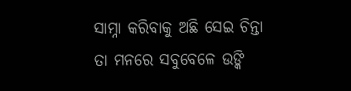ସାମ୍ନା କରିବାକୁ ଅଛି ସେଇ ଚିନ୍ତା ତା ମନରେ ସବୁବେଳେ ଉଙ୍କି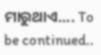ମାରୁଥାଏ.... To be continued..